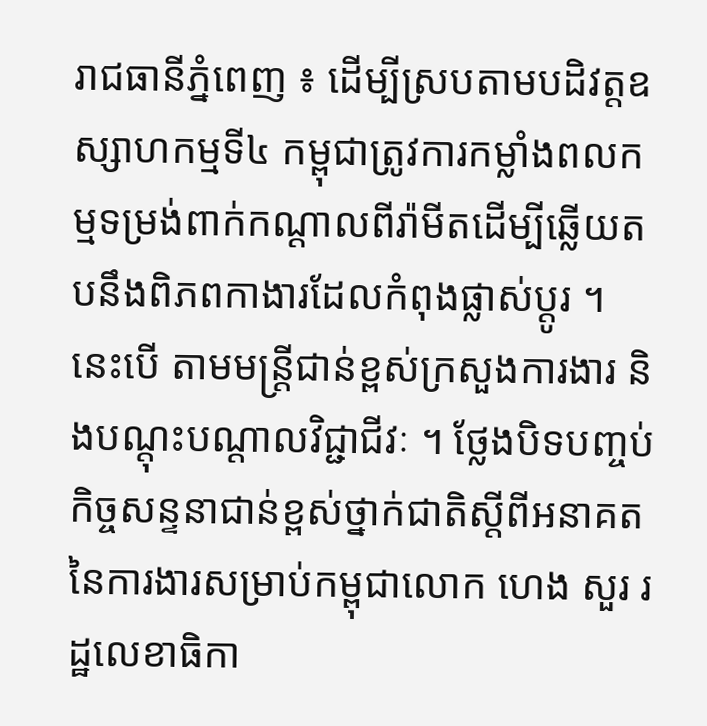រាជធានីភ្នំពេញ ៖ ដើម្បីស្របតាមបដិវត្តឧស្សាហកម្មទី៤ កម្ពុជាត្រូវការកម្លាំងពលកម្មទម្រង់ពាក់កណ្តាលពីរ៉ាមីតដើម្បីឆ្លើយតបនឹងពិភពកាងារដែលកំពុងផ្លាស់ប្តូរ ។នេះបើ តាមមន្ត្រីជាន់ខ្ពស់ក្រសួងការងារ និងបណ្តុះបណ្តាលវិជ្ជាជីវៈ ។ ថ្លែងបិទបញ្ចប់កិច្ចសន្ទនាជាន់ខ្ពស់ថ្នាក់ជាតិស្តីពីអនាគតនៃការងារសម្រាប់កម្ពុជាលោក ហេង សួរ រដ្ឋលេខាធិកា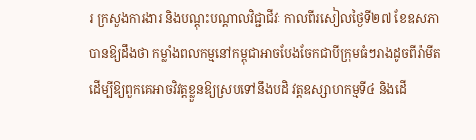រ ក្រសួងការងារ និងបណ្ដុះបណ្ដាលវិជ្ជាជីវៈ កាលពីរសៀលថ្ងៃទី២៧ ខែឧសភា បានឱ្យដឹងថា កម្លាំងពលកម្មនៅកម្ពុជាអាចបែងចែកជាបីក្រុមធំៗរាងដូចពីរ៉ាមីត ដើម្បីឱ្យពួកគេអាចវិវត្តខ្លួនឱ្យស្របទៅនឹងបដិ វត្តឧស្សាហកម្មទី៤ និងដើ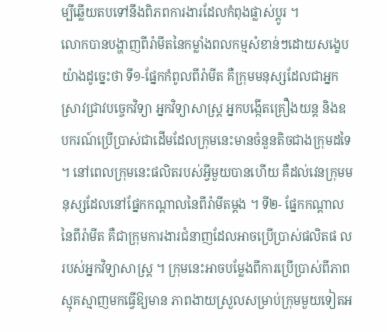ម្បីឆ្លើយតបទៅនឹងពិភពការងារដែលកំពុងផ្លាស់ប្តូរ ។
លោកបានបង្ហាញពីរ៉ាមីតនៃកម្លាំងពលកម្មសំខាន់ៗដោយសង្ខេបយ៉ាងដូច្នេះថា ទី១-ផ្នែកកំពូលពីរ៉ាមីត គឺក្រុមមនុស្សដែលជាអ្នកស្រាវជ្រាវបច្ចេកវិទ្យា អ្នកវិទ្យាសាស្ត្រ អ្នកបង្កើតគ្រឿងយន្ត និងឧបករណ៍ប្រើប្រាស់ជាដើមដែលក្រុមនេះមានចំនួនតិចជាងក្រុមដទៃ ។ នៅពេលក្រុមនេះផលិតរបស់អ្វីមួយបានហើយ គឺដល់វេនក្រុមមនុស្សដែលនៅផ្នែកកណ្ដាលនៃពីរ៉ាមីតម្ដង ។ ទី២- ផ្នែកកណ្ដាលនៃពីរ៉ាមីត គឺជាក្រុមការងារជំនាញដែលអាចប្រើប្រាស់ផលិតផ លរបស់អ្នកវិទ្យាសាស្ត្រ ។ ក្រុមនេះអាចបម្លែងពីការប្រើប្រាស់ពីភាពស្មុគស្មាញមកធ្វើឱ្យមាន ភាពងាយស្រួលសម្រាប់ក្រុមមួយទៀតអ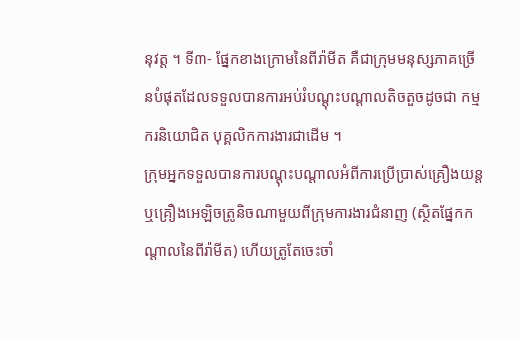នុវត្ត ។ ទី៣- ផ្នែកខាងក្រោមនៃពីរ៉ាមីត គឺជាក្រុមមនុស្សភាគច្រើនបំផុតដែលទទួលបានការអប់រំបណ្ដុះបណ្ដាលតិចតួចដូចជា កម្មករនិយោជិត បុគ្គលិកការងារជាដើម ។
ក្រុមអ្នកទទួលបានការបណ្ដុះបណ្ដាលអំពីការប្រើប្រាស់គ្រឿងយន្ត ឬគ្រឿងអេឡិចត្រូនិចណាមួយពីក្រុមការងារជំនាញ (ស្ថិតផ្នែកកណ្ដាលនៃពីរ៉ាមីត) ហើយត្រូតែចេះចាំ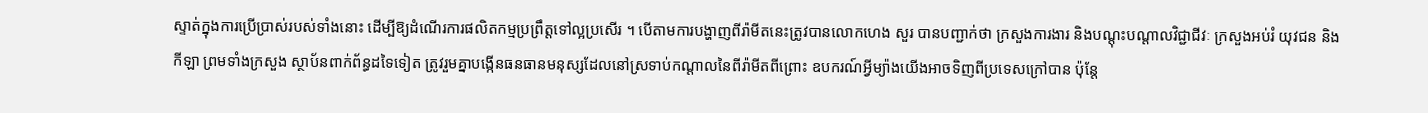ស្ទាត់ក្នុងការប្រើប្រាស់របស់ទាំងនោះ ដើម្បីឱ្យដំណើរការផលិតកម្មប្រព្រឹត្តទៅល្អប្រសើរ ។ បើតាមការបង្ហាញពីរ៉ាមីតនេះត្រូវបានលោកហេង សួរ បានបញ្ជាក់ថា ក្រសួងការងារ និងបណ្ដុះបណ្ដាលវិជ្ជាជីវៈ ក្រសួងអប់រំ យុវជន និងកីឡា ព្រមទាំងក្រសួង ស្ថាប័នពាក់ព័ន្ធដទៃទៀត ត្រូវរួមគ្នាបង្កើនធនធានមនុស្សដែលនៅស្រទាប់កណ្ដាលនៃពីរ៉ាមីតពីព្រោះ ឧបករណ៍អ្វីម្យ៉ាងយើងអាចទិញពីប្រទេសក្រៅបាន ប៉ុន្តែ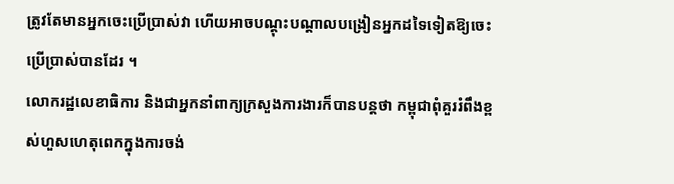ត្រូវតែមានអ្នកចេះប្រើប្រាស់វា ហើយអាចបណ្ដុះបណ្ដាលបង្រៀនអ្នកដទៃទៀតឱ្យចេះប្រើប្រាស់បានដែរ ។
លោករដ្ឋលេខាធិការ និងជាអ្នកនាំពាក្យក្រសួងការងារក៏បានបន្តថា កម្ពុជាពុំគួររំពឹងខ្ពស់ហួសហេតុពេកក្នុងការចង់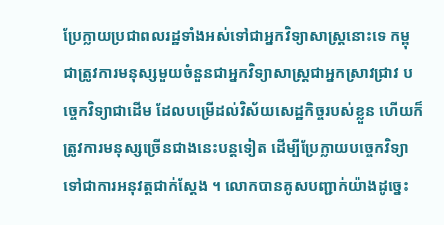ប្រែក្លាយប្រជាពលរដ្ឋទាំងអស់ទៅជាអ្នកវិទ្យាសាស្ត្រនោះទេ កម្ពុជាត្រូវការមនុស្សមួយចំនួនជាអ្នកវិទ្យាសាស្ត្រជាអ្នកស្រាវជ្រាវ បច្ចេកវិទ្យាជាដើម ដែលបម្រើដល់វិស័យសេដ្ឋកិច្ចរបស់ខ្លួន ហើយក៏ត្រូវការមនុស្សច្រើនជាងនេះបន្តទៀត ដើម្បីប្រែក្លាយបច្ចេកវិទ្យាទៅជាការអនុវត្តជាក់ស្ដែង ។ លោកបានគូសបញ្ជាក់យ៉ាងដូច្នេះ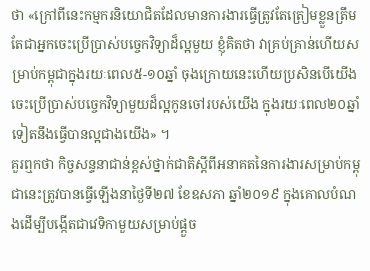ថា «ក្រៅពីនេះកម្មករនិយោជិតដែលមានការងារធ្វើត្រូវតែត្រៀមខ្លួនត្រឹមតែជាអ្នកចេះប្រើប្រាស់បច្ចេកវិទ្យាដ៏ល្អមួយ ខ្ញុំគិតថា វាគ្រប់គ្រាន់ហើយសម្រាប់កម្ពុជាក្នុងរយៈពេល៥-១០ឆ្នាំ ចុងក្រោយនេះហើយប្រសិនបើយើងចេះប្រើប្រាស់បច្ចេកវិទ្យាមួយដ៏ល្អកូនចៅរបស់យើង ក្នុងរយៈពេល២០ឆ្នាំទៀតនឹងធ្វើបានល្អជាងយើង» ។
គួរឮកថា កិច្ចសន្ទនាជាន់ខ្ពស់ថ្នាក់ជាតិស្តីពីអនាគតនៃការងារសម្រាប់កម្ពុជានេះត្រូវបានធ្វើឡើងនាថ្ងៃទី២៧ ខែឧសភា ឆ្នាំ២០១៩ ក្នុងគោលបំណងដើម្បីបង្កើតជាវេទិកាមួយសម្រាប់ផ្តួច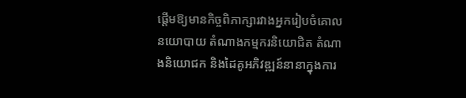ផ្តើមឱ្យមានកិច្ចពិភាក្សារវាងអ្នករៀបចំគោលនយោបាយ តំណាងកម្មករនិយោជិត តំណាងនិយោជក និងដៃគូអភិវឌ្ឍន៍នានាក្នុងការ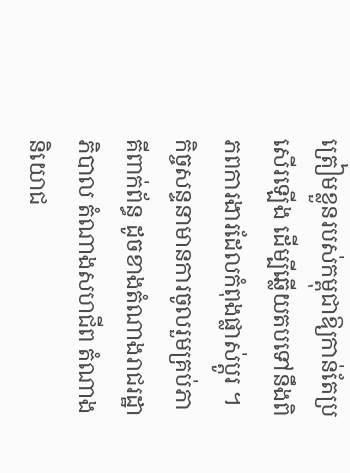ត្រៀមខ្លួនរបស់កម្ពុជាឱ្យកាន់តែប្រសើរឡើង ដើម្បីឆ្លើយតបទៅនឹងពិភពការងារដែលកំពុងផ្លាស់ប្តូរ ។ កិច្ចសន្ទនាមានការចូលរួមគ្រប់ភាគីពាក់ព័ន្ធ ដូចខាងតំណាងរាជរដ្ឋាភិបាល តំណាងសហជីព តំណាងនិយោជ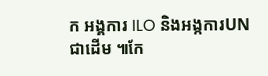ក អង្គការ ILO និងអង្កការUN ជាដើម ៕កែ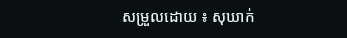សម្រួលដោយ ៖ សុឃាក់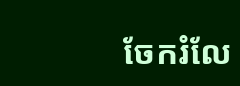ចែករំលែ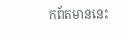កព័តមាននេះ